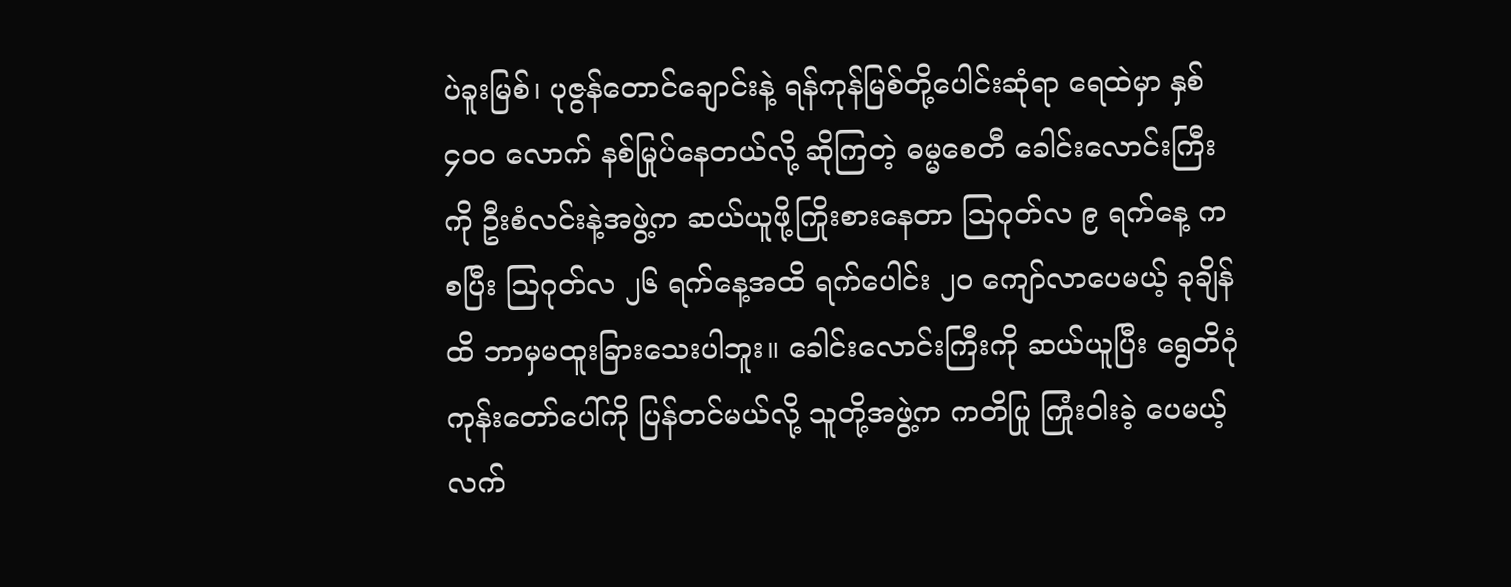ပဲခူးမြစ်၊ ပုဇွန်တောင်ချောင်းနဲ့ ရန်ကုန်မြစ်တို့ပေါင်းဆုံရာ ရေထဲမှာ နှစ် ၄၀ဝ လောက် နစ်မြုပ်နေတယ်လို့ ဆိုကြတဲ့ ဓမ္မစေတီ ခေါင်းလောင်းကြီးကို ဦးစံလင်းနဲ့အဖွဲ့က ဆယ်ယူဖို့ကြိုးစားနေတာ ဩဂုတ်လ ၉ ရက်နေ့ ကစပြီး ဩဂုတ်လ ၂၆ ရက်နေ့အထိ ရက်ပေါင်း ၂၀ ကျော်လာပေမယ့် ခုချိန်ထိ ဘာမှမထူးခြားသေးပါဘူး။ ခေါင်းလောင်းကြီးကို ဆယ်ယူပြီး ရွေတိဂုံကုန်းတော်ပေါ်ကို ပြန်တင်မယ်လို့ သူတို့အဖွဲ့က ကတိပြု ကြုံးဝါးခဲ့ ပေမယ့် လက်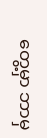တွေ့မှာ ဘာမှ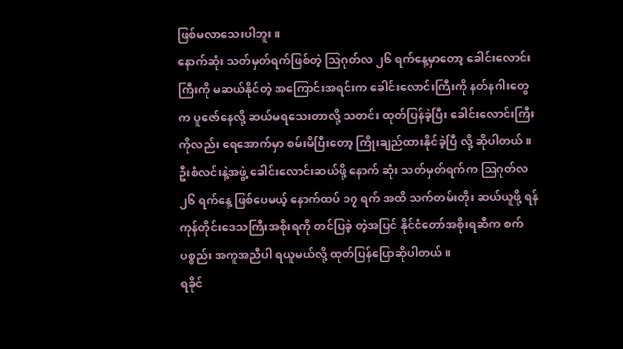ဖြစ်မလာသေးပါဘူး။
နောက်ဆုံး သတ်မှတ်ရက်ဖြစ်တဲ့ ဩဂုတ်လ ၂၆ ရက်နေ့မှာတော့ ခေါင်းလောင်းကြီးကို မဆယ်နိုင်တဲ့ အကြောင်းအရင်းက ခေါင်းလောင်းကြီးကို နတ်နဂါးတွေက ပူဇော်နေလို့ ဆယ်မရသေးတာလို့ သတင်း ထုတ်ပြန်ခဲ့ပြီး ခေါင်းလောင်းကြီးကိုလည်း ရေအောက်မှာ စမ်းမိပြီးတော့ ကြိုးချည်ထားနိုင်ခဲ့ပြီ လို့ ဆိုပါတယ်။
ဦးစံလင်းနဲ့အဖွဲ့ ခေါင်းလောင်းဆယ်ဖို့ နောက် ဆုံး သတ်မှတ်ရက်က ဩဂုတ်လ ၂၆ ရက်နေ့ ဖြစ်ပေမယ့် နောက်ထပ် ၁၇ ရက် အထိ သက်တမ်းတိုး ဆယ်ယူဖို့ ရန်ကုန်တိုင်းဒေသကြီးအစိုးရကို တင်ပြခဲ့ တဲ့အပြင် နိုင်ငံတော်အစိုးရဆီက စက်ပစ္စည်း အကူအညီပါ ရယူမယ်လို့ ထုတ်ပြန်ပြောဆိုပါတယ်။
ရခိုင်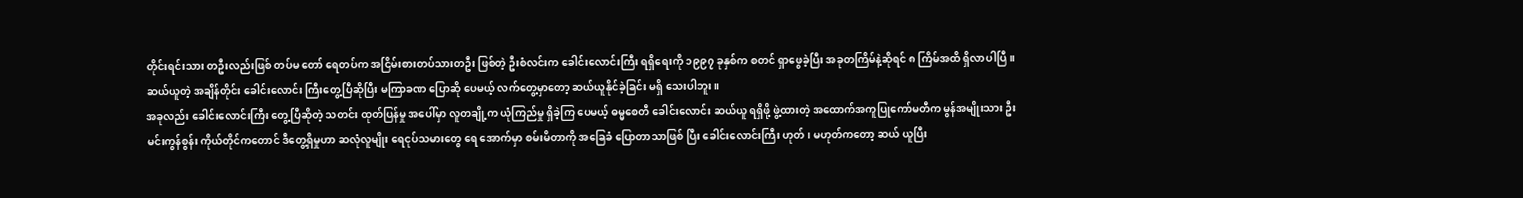တိုင်းရင်းသား တဦးလည်းဖြစ် တပ်မ တော် ရေတပ်က အငြိမ်းစားတပ်သားတဦး ဖြစ်တဲ့ ဦးစံလင်းက ခေါင်းလောင်းကြီး ရရှိရေးကို ၁၉၉၇ ခုနှစ်က စတင် ရှာဖွေခဲ့ပြီး အခုတကြိမ်နဲ့ဆိုရင် ၈ ကြိမ်အထိ ရှိလာပါပြီ။ ဆယ်ယူတဲ့ အချိန်တိုင်း ခေါင်းလောင်း ကြီးတွေ့ပြီဆိုပြီး မကြာခဏ ပြောဆို ပေမယ့် လက်တွေ့မှာတော့ ဆယ်ယူနိုင်ခဲ့ခြင်း မရှိ သေးပါဘူး။
အခုလည်း ခေါင်းလောင်းကြီး တွေ့ပြီဆိုတဲ့ သတင်း ထုတ်ပြန်မှု အပေါ်မှာ လူတချို့က ယုံကြည်မှု ရှိခဲ့ကြ ပေမယ့် ဓမ္မစေတီ ခေါင်းလောင်း ဆယ်ယူ ရရှိဖို့ ဖွဲ့ထားတဲ့ အထောက်အကူပြုကော်မတီက မွန်အမျိုးသား ဦးမင်းကွန်စွန်း ကိုယ်တိုင်ကတောင် ဒီတွေ့ရှိမှုဟာ ဆလုံလူမျိုး ရေငုပ်သမားတွေ ရေ အောက်မှာ စမ်းမိတာကို အခြေခံ ပြောတာသာဖြစ် ပြီး ခေါင်းလောင်းကြီး ဟုတ်၊ မဟုတ်ကတော့ ဆယ် ယူပြီး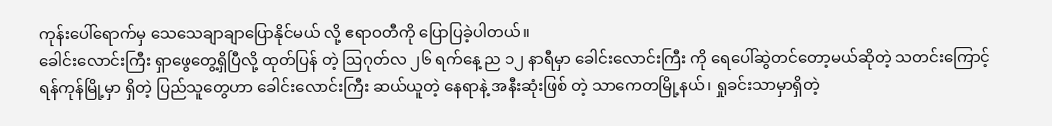ကုန်းပေါ်ရောက်မှ သေသေချာချာပြောနိုင်မယ် လို့ ဧရာဝတီကို ပြောပြခဲ့ပါတယ်။
ခေါင်းလောင်းကြီး ရှာဖွေတွေ့ရှိပြီလို့ ထုတ်ပြန် တဲ့ ဩဂုတ်လ ၂၆ ရက်နေ့ ည ၁၂ နာရီမှာ ခေါင်းလောင်းကြီး ကို ရေပေါ်ဆွဲတင်တော့မယ်ဆိုတဲ့ သတင်းကြောင့် ရန်ကုန်မြို့မှာ ရှိတဲ့ ပြည်သူတွေဟာ ခေါင်းလောင်းကြီး ဆယ်ယူတဲ့ နေရာနဲ့ အနီးဆုံးဖြစ် တဲ့ သာကေတမြို့နယ်၊ ရှုခင်းသာမှာရှိတဲ့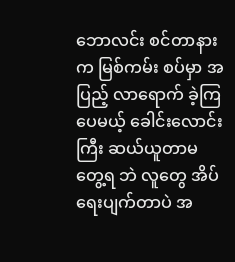ဘောလင်း စင်တာနားက မြစ်ကမ်း စပ်မှာ အပြည့် လာရောက် ခဲ့ကြပေမယ့် ခေါင်းလောင်းကြီး ဆယ်ယူတာမတွေ့ရ ဘဲ လူတွေ အိပ်ရေးပျက်တာပဲ အ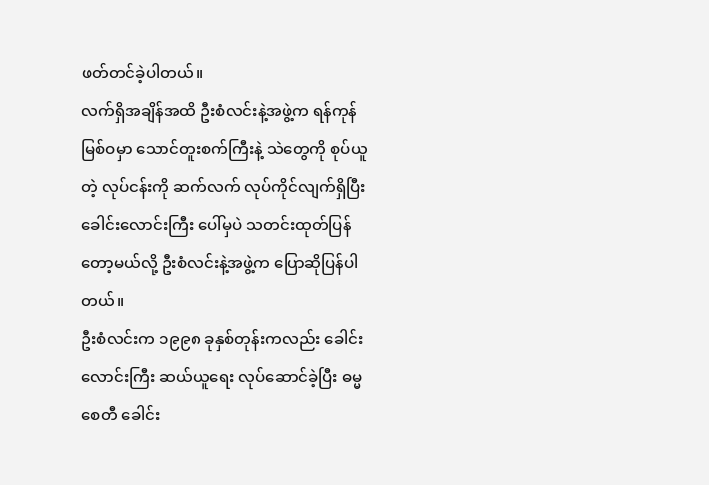ဖတ်တင်ခဲ့ပါတယ်။
လက်ရှိအချိန်အထိ ဦးစံလင်းနဲ့အဖွဲ့က ရန်ကုန် မြစ်ဝမှာ သောင်တူးစက်ကြီးနဲ့ သဲတွေကို စုပ်ယူတဲ့ လုပ်ငန်းကို ဆက်လက် လုပ်ကိုင်လျက်ရှိပြီး ခေါင်းလောင်းကြီး ပေါ်မှပဲ သတင်းထုတ်ပြန်တော့မယ်လို့ ဦးစံလင်းနဲ့အဖွဲ့က ပြောဆိုပြန်ပါတယ်။
ဦးစံလင်းက ၁၉၉၈ ခုနှစ်တုန်းကလည်း ခေါင်းလောင်းကြီး ဆယ်ယူရေး လုပ်ဆောင်ခဲ့ပြီး ဓမ္မစေတီ ခေါင်း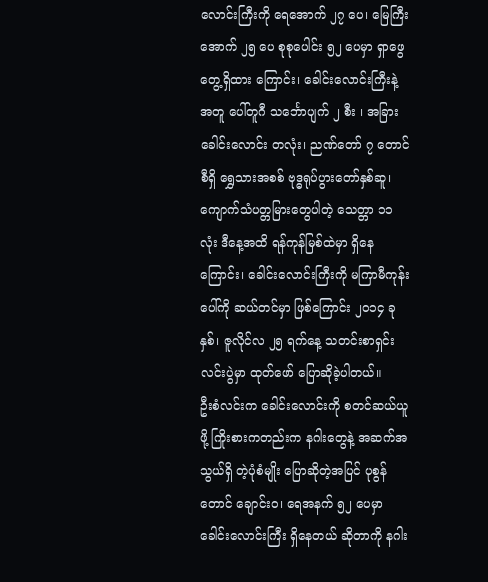လောင်းကြီးကို ရေအောက် ၂၇ ပေ၊ မြေကြီးအောက် ၂၅ ပေ စုစုပေါင်း ၅၂ ပေမှာ ရှာဖွေတွေ့ရှိထား ကြောင်း၊ ခေါင်းလောင်းကြီးနဲ့အတူ ပေါ်တူဂီ သင်္ဘောပျက် ၂ စီး ၊ အခြားခေါင်းလောင်း တလုံး၊ ညဏ်တော် ၇ တောင်စီရှိ ရွှေသားအစစ် ဗုဒ္ဓရုပ်ပွားတော်နှစ်ဆူ၊ ကျောက်သံပတ္တမြားတွေပါတဲ့ သေတ္တာ ၁၁ လုံး ဒီနေ့အထိ ရန်ကုန်မြစ်ထဲမှာ ရှိနေကြောင်း၊ ခေါင်းလောင်းကြီးကို မကြာမီကုန်းပေါ်ကို ဆယ်တင်မှာ ဖြစ်ကြောင်း ၂၀၁၄ ခုနှစ်၊ ဇူလိုင်လ ၂၅ ရက်နေ့ သတင်းစာရှင်းလင်းပွဲမှာ ထုတ်ဖော် ပြောဆိုခဲ့ပါတယ်။
ဦးစံလင်းက ခေါင်းလောင်းကို စတင်ဆယ်ယူဖို့ ကြိုးစားကတည်းက နဂါးတွေနဲ့ အဆက်အသွယ်ရှိ တဲ့ပုံစံမျိုး ပြောဆိုတဲ့အပြင် ပုစွန်တောင် ချောင်းဝ၊ ရေအနက် ၅၂ ပေမှာ ခေါင်းလောင်းကြီး ရှိနေတယ် ဆိုတာကို နဂါး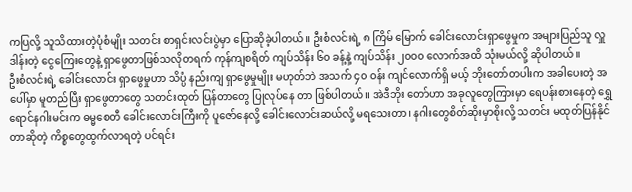ကပြလို့ သူသိထားတဲ့ပုံစံမျိုး သတင်း စာရှင်းလင်းပွဲမှာ ပြောဆိုခဲ့ပါတယ်။ ဦးစံလင်းရဲ့ ၈ ကြိမ် မြောက် ခေါင်းလောင်းရှာဖွေမှုက အများပြည်သူ လှူဒါန်းတဲ့ ငွေကြေးတွေနဲ့ ရှာဖွေတာဖြစ်သလိုတရက် ကုန်ကျစရိတ် ကျပ်သိန်း ၆၀ ခန့်နဲ့ ကျပ်သိန်း ၂၀ဝ၀ လောက်အထိ သုံးမယ်လို့ ဆိုပါတယ်။
ဦးစံလင်းရဲ့ ခေါင်းလောင်း ရှာဖွေမှုဟာ သိပ္ပံ နည်းကျ ရှာဖွေမှုမျိုး မဟုတ်ဘဲ အသက် ၄၀ ဝန်း ကျင်လောက်ရှိ မယ့် ဘိုးတော်တပါးက အခါပေးတဲ့ အပေါ်မှာ မူတည်ပြီး ရှာဖွေတာတွေ သတင်းထုတ် ပြန်တာတွေ ပြုလုပ်နေ တာ ဖြစ်ပါတယ်။ အဲဒီဘိုး တော်ဟာ အခုလူတွေကြားမှာ ရေပန်းစားနေတဲ့ ရွှေ ရောင်နဂါးမင်းက ဓမ္မစေတီ ခေါင်းလောင်းကြီးကို ပူဇော်နေလို့ ခေါင်းလောင်းဆယ်လို့ မရသေးတာ၊ နဂါးတွေစိတ်ဆိုးမှာစိုးလို့ သတင်း မထုတ်ပြန်နိုင် တာဆိုတဲ့ ကိစ္စတွေထွက်လာရတဲ့ ပင်ရင်း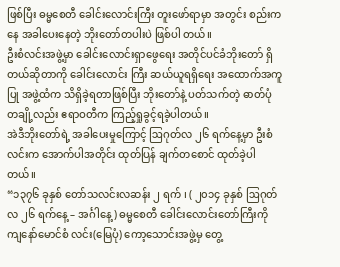ဖြစ်ပြီး ဓမ္မစေတီ ခေါင်းလောင်းကြီး တူးဖော်ရာမှာ အတွင်း စည်းကနေ အခါပေးနေတဲ့ ဘိုးတော်တပါးပဲ ဖြစ်ပါ တယ်။
ဦးစံလင်းအဖွဲ့မှာ ခေါင်းလောင်းရှာဖွေရေး အတိုင်ပင်ခံဘိုးတော် ရှိတယ်ဆိုတာကို ခေါင်းလောင်း ကြီး ဆယ်ယူရရှိရေး အထောက်အကူပြု အဖွဲ့ထံက သိရှိခဲ့ရတာဖြစ်ပြီး ဘိုးတော်နဲ့ ပတ်သက်တဲ့ ဓာတ်ပုံ တချို့လည်း ဧရာဝတီက ကြည့်ရှုခွင့်ရခဲ့ပါတယ်။
အဲဒီဘိုးတော်ရဲ့ အခါပေးမှုကြောင့် ဩဂုတ်လ ၂၆ ရက်နေ့မှာ ဦးစံလင်းက အောက်ပါအတိုင်း ထုတ်ပြန် ချက်တစောင် ထုတ်ခဲ့ပါတယ်။
“၁၃၇၆ ခုနှစ် တော်သလင်းလဆန်း ၂ ရက် ၊ ( ၂၀၁၄ ခုနှစ် ဩဂုတ်လ ၂၆ ရက်နေ့ – အင်္ဂါနေ့) ဓမ္မစေတီ ခေါင်းလောင်းတော်ကြီးကို ကျနော်မောင်စံ လင်း(မြေပုံ) ကော့သောင်းအဖွဲ့မှ တွေ့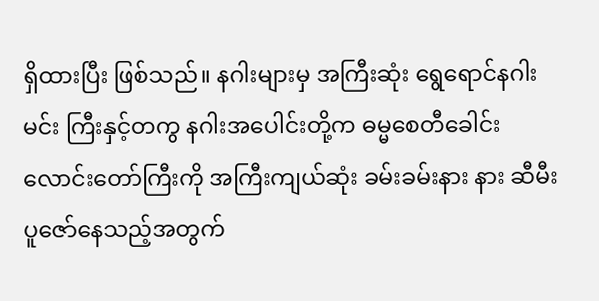ရှိထားပြီး ဖြစ်သည်။ နဂါးများမှ အကြီးဆုံး ရွေရောင်နဂါးမင်း ကြီးနှင့်တကွ နဂါးအပေါင်းတို့က ဓမ္မစေတီခေါင်း လောင်းတော်ကြီးကို အကြီးကျယ်ဆုံး ခမ်းခမ်းနား နား ဆီမီးပူဇော်နေသည့်အတွက်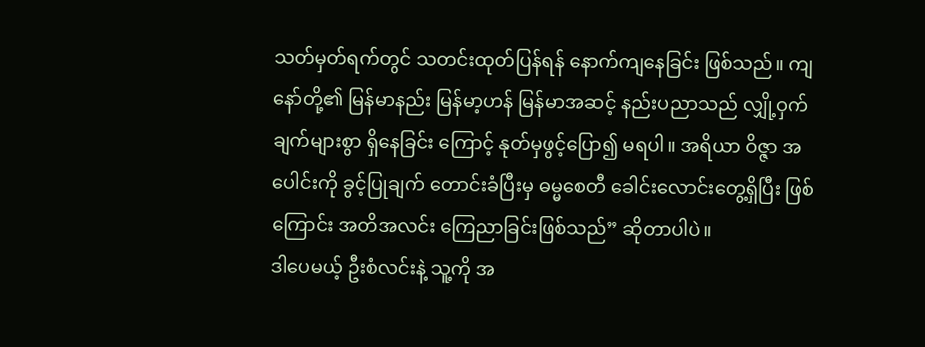သတ်မှတ်ရက်တွင် သတင်းထုတ်ပြန်ရန် နောက်ကျနေခြင်း ဖြစ်သည်။ ကျနော်တို့၏ မြန်မာနည်း မြန်မာ့ဟန် မြန်မာအဆင့် နည်းပညာသည် လျှို့ဝှက်ချက်များစွာ ရှိနေခြင်း ကြောင့် နုတ်မှဖွင့်ပြော၍ မရပါ။ အရိယာ ဝိဇ္ဇာ အပေါင်းကို ခွင့်ပြုချက် တောင်းခံပြီးမှ ဓမ္မစေတီ ခေါင်းလောင်းတွေ့ရှိပြီး ဖြစ်ကြောင်း အတိအလင်း ကြေညာခြင်းဖြစ်သည်” ဆိုတာပါပဲ။
ဒါပေမယ့် ဦးစံလင်းနဲ့ သူ့ကို အ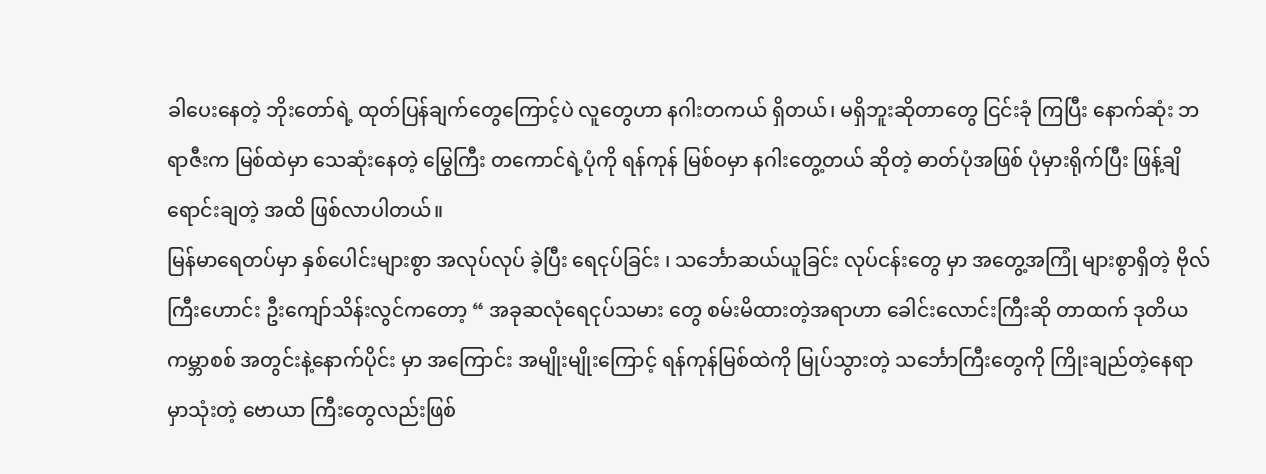ခါပေးနေတဲ့ ဘိုးတော်ရဲ့ ထုတ်ပြန်ချက်တွေကြောင့်ပဲ လူတွေဟာ နဂါးတကယ် ရှိတယ်၊ မရှိဘူးဆိုတာတွေ ငြင်းခုံ ကြပြီး နောက်ဆုံး ဘရာဇီးက မြစ်ထဲမှာ သေဆုံးနေတဲ့ မြွေကြီး တကောင်ရဲ့ပုံကို ရန်ကုန် မြစ်ဝမှာ နဂါးတွေ့တယ် ဆိုတဲ့ ဓာတ်ပုံအဖြစ် ပုံမှားရိုက်ပြီး ဖြန့်ချိရောင်းချတဲ့ အထိ ဖြစ်လာပါတယ်။
မြန်မာရေတပ်မှာ နှစ်ပေါင်းများစွာ အလုပ်လုပ် ခဲ့ပြီး ရေငုပ်ခြင်း ၊ သင်္ဘောဆယ်ယူခြင်း လုပ်ငန်းတွေ မှာ အတွေ့အကြုံ များစွာရှိတဲ့ ဗိုလ်ကြီးဟောင်း ဦးကျော်သိန်းလွင်ကတော့ “ အခုဆလုံရေငုပ်သမား တွေ စမ်းမိထားတဲ့အရာဟာ ခေါင်းလောင်းကြီးဆို တာထက် ဒုတိယကမ္ဘာစစ် အတွင်းနဲ့နောက်ပိုင်း မှာ အကြောင်း အမျိုးမျိုးကြောင့် ရန်ကုန်မြစ်ထဲကို မြုပ်သွားတဲ့ သင်္ဘောကြီးတွေကို ကြိုးချည်တဲ့နေရာ မှာသုံးတဲ့ ဗောယာ ကြီးတွေလည်းဖြစ်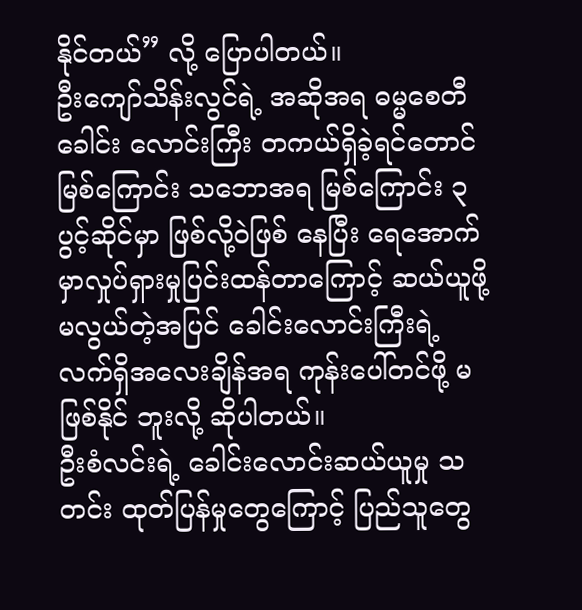နိုင်တယ်” လို့ ပြောပါတယ်။
ဦးကျော်သိန်းလွင်ရဲ့ အဆိုအရ ဓမ္မစေတီခေါင်း လောင်းကြီး တကယ်ရှိခဲ့ရင်တောင် မြစ်ကြောင်း သဘောအရ မြစ်ကြောင်း ၃ ပွင့်ဆိုင်မှာ ဖြစ်လို့ဝဲဖြစ် နေပြီး ရေအောက်မှာလှုပ်ရှားမှုပြင်းထန်တာကြောင့် ဆယ်ယူဖို့ မလွယ်တဲ့အပြင် ခေါင်းလောင်းကြီးရဲ့ လက်ရှိအလေးချိန်အရ ကုန်းပေါ်တင်ဖို့ မဖြစ်နိုင် ဘူးလို့ ဆိုပါတယ်။
ဦးစံလင်းရဲ့ ခေါင်းလောင်းဆယ်ယူမှု သတင်း ထုတ်ပြန်မှုတွေကြောင့် ပြည်သူတွေ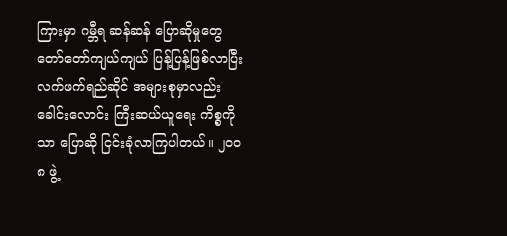ကြားမှာ ဂမ္ဘီရ ဆန်ဆန် ပြောဆိုမှုတွေ တော်တော်ကျယ်ကျယ် ပြန့်ပြန့်ဖြစ်လာပြီး လက်ဖက်ရည်ဆိုင် အများစုမှာလည်း ခေါင်းလောင်း ကြီးဆယ်ယူရေး ကိစ္စကိုသာ ပြောဆို ငြင်းခုံလာကြပါတယ်။ ၂၀ဝ၈ ဖွဲ့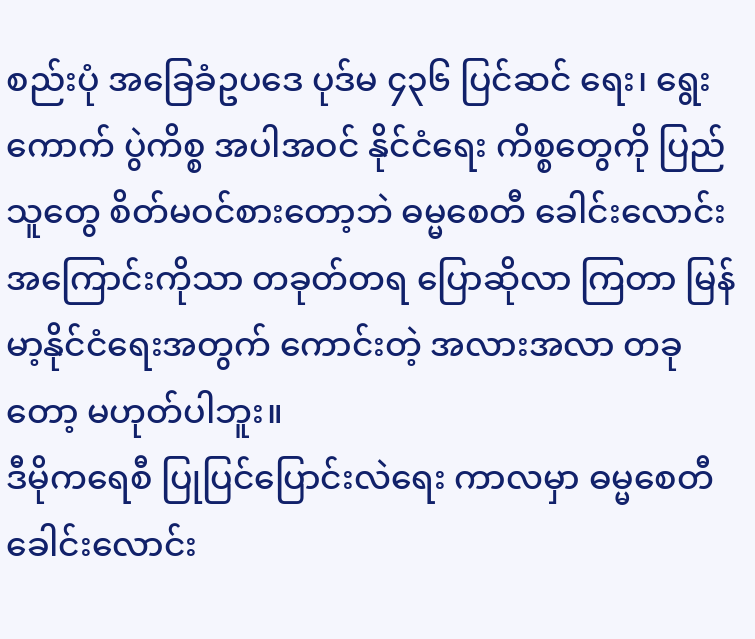စည်းပုံ အခြေခံဥပဒေ ပုဒ်မ ၄၃၆ ပြင်ဆင် ရေး၊ ရွေးကောက် ပွဲကိစ္စ အပါအဝင် နိုင်ငံရေး ကိစ္စတွေကို ပြည်သူတွေ စိတ်မဝင်စားတော့ဘဲ ဓမ္မစေတီ ခေါင်းလောင်း အကြောင်းကိုသာ တခုတ်တရ ပြောဆိုလာ ကြတာ မြန်မာ့နိုင်ငံရေးအတွက် ကောင်းတဲ့ အလားအလာ တခုတော့ မဟုတ်ပါဘူး။
ဒီမိုကရေစီ ပြုပြင်ပြောင်းလဲရေး ကာလမှာ ဓမ္မစေတီခေါင်းလောင်း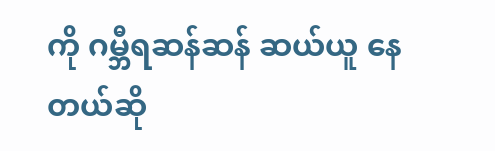ကို ဂမ္ဘီရဆန်ဆန် ဆယ်ယူ နေတယ်ဆို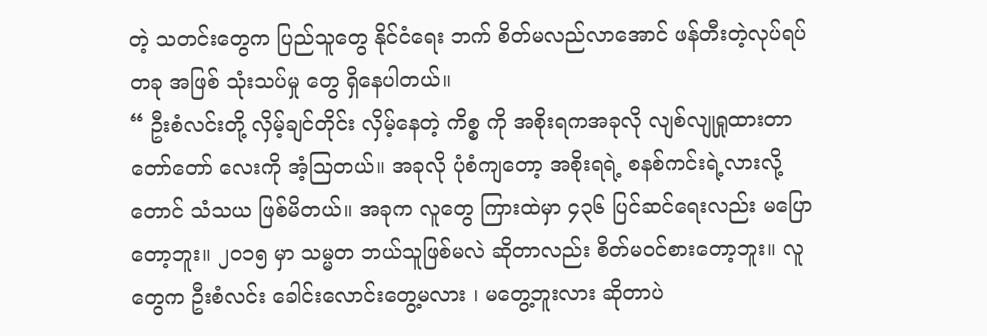တဲ့ သတင်းတွေက ပြည်သူတွေ နိုင်ငံရေး ဘက် စိတ်မလည်လာအောင် ဖန်တီးတဲ့လုပ်ရပ်တခု အဖြစ် သုံးသပ်မှု တွေ ရှိနေပါတယ်။
“ ဦးစံလင်းတို့ လှိမ့်ချင်တိုင်း လှိမ့်နေတဲ့ ကိစ္စ ကို အစိုးရကအခုလို လျစ်လျုရှုထားတာ တော်တော် လေးကို အံ့ဩတယ်။ အခုလို ပုံစံကျတော့ အစိုးရရဲ့ စနစ်ကင်းရဲ့လားလို့တောင် သံသယ ဖြစ်မိတယ်။ အခုက လူတွေ ကြားထဲမှာ ၄၃၆ ပြင်ဆင်ရေးလည်း မပြောတော့ဘူး။ ၂၀၁၅ မှာ သမ္မတ ဘယ်သူဖြစ်မလဲ ဆိုတာလည်း စိတ်မဝင်စားတော့ဘူး။ လူတွေက ဦးစံလင်း ခေါင်းလောင်းတွေ့မလား ၊ မတွေ့ဘူးလား ဆိုတာပဲ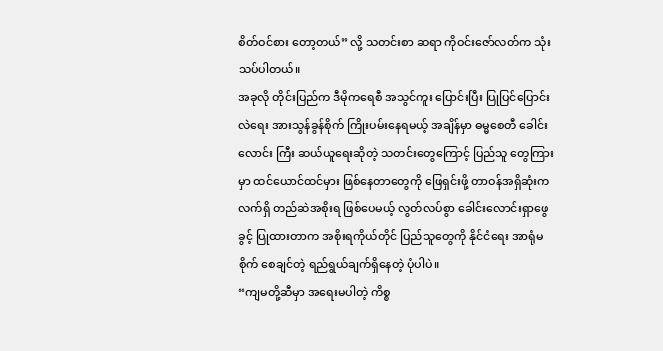စိတ်ဝင်စား တော့တယ်” လို့ သတင်းစာ ဆရာ ကိုဝင်းဇော်လတ်က သုံးသပ်ပါတယ်။
အခုလို တိုင်းပြည်က ဒီမိုကရေစီ အသွင်ကူး ပြောင်းပြီး ပြုပြင်ပြောင်းလဲရေး အားသွန်ခွန်စိုက် ကြိုးပမ်းနေရမယ့် အချိန်မှာ ဓမ္မစေတီ ခေါင်းလောင်း ကြီး ဆယ်ယူရေးဆိုတဲ့ သတင်းတွေကြောင့် ပြည်သူ တွေကြားမှာ ထင်ယောင်ထင်မှား ဖြစ်နေတာတွေကို ဖြေရှင်းဖို့ တာဝန်အရှိဆုံးက လက်ရှိ တည်ဆဲအစိုးရ ဖြစ်ပေမယ့် လွတ်လပ်စွာ ခေါင်းလောင်းရှာဖွေခွင့် ပြုထားတာက အစိုးရကိုယ်တိုင် ပြည်သူတွေကို နိုင်ငံရေး အာရုံမစိုက် စေချင်တဲ့ ရည်ရွယ်ချက်ရှိနေတဲ့ ပုံပါပဲ။
“ကျမတို့ဆီမှာ အရေးမပါတဲ့ ကိစ္စ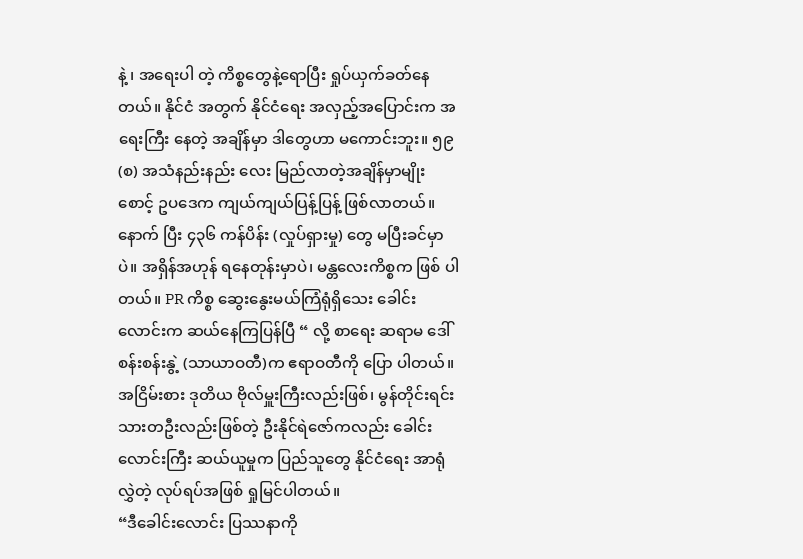နဲ့ ၊ အရေးပါ တဲ့ ကိစ္စတွေနဲ့ရောပြီး ရှုပ်ယှက်ခတ်နေတယ်။ နိုင်ငံ အတွက် နိုင်ငံရေး အလှည့်အပြောင်းက အရေးကြီး နေတဲ့ အချိန်မှာ ဒါတွေဟာ မကောင်းဘူး။ ၅၉(စ) အသံနည်းနည်း လေး မြည်လာတဲ့အချိန်မှာမျိုးစောင့် ဥပဒေက ကျယ်ကျယ်ပြန့်ပြန့် ဖြစ်လာတယ်။ နောက် ပြီး ၄၃၆ ကန်ပိန်း (လှုပ်ရှားမှု) တွေ မပြီးခင်မှာပဲ။ အရှိန်အဟုန် ရနေတုန်းမှာပဲ၊ မန္တလေးကိစ္စက ဖြစ် ပါတယ်။ PR ကိစ္စ ဆွေးနွေးမယ်ကြံရုံရှိသေး ခေါင်း လောင်းက ဆယ်နေကြပြန်ပြီ “ လို့ စာရေး ဆရာမ ဒေါ်စန်းစန်းနွဲ့ (သာယာဝတီ)က ဧရာဝတီကို ပြော ပါတယ်။
အငြိမ်းစား ဒုတိယ ဗိုလ်မှူးကြီးလည်းဖြစ်၊ မွန်တိုင်းရင်းသားတဦးလည်းဖြစ်တဲ့ ဦးနိုင်ရဲဇော်ကလည်း ခေါင်းလောင်းကြီး ဆယ်ယူမှုက ပြည်သူတွေ နိုင်ငံရေး အာရုံလွှဲတဲ့ လုပ်ရပ်အဖြစ် ရှုမြင်ပါတယ်။
“ဒီခေါင်းလောင်း ပြဿနာကို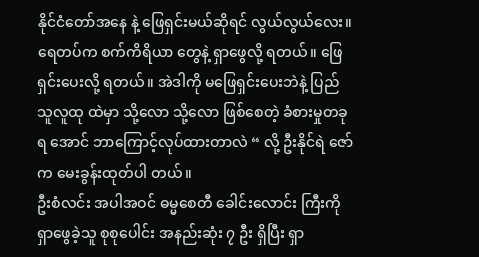နိုင်ငံတော်အနေ နဲ့ ဖြေရှင်းမယ်ဆိုရင် လွယ်လွယ်လေး။ ရေတပ်က စက်ကိရိယာ တွေနဲ့ ရှာဖွေလို့ ရတယ်။ ဖြေရှင်းပေးလို့ ရတယ်။ အဲဒါကို မဖြေရှင်းပေးဘဲနဲ့ ပြည်သူလူထု ထဲမှာ သို့လော သို့လော ဖြစ်စေတဲ့ ခံစားမှုတခုရ အောင် ဘာကြောင့်လုပ်ထားတာလဲ “ လို့ ဦးနိုင်ရဲ ဇော်က မေးခွန်းထုတ်ပါ တယ်။
ဦးစံလင်း အပါအဝင် ဓမ္မစေတီ ခေါင်းလောင်း ကြီးကို ရှာဖွေခဲ့သူ စုစုပေါင်း အနည်းဆုံး ၇ ဦး ရှိပြီး ရှာ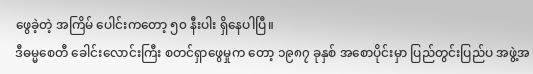ဖွေခဲ့တဲ့ အကြိမ် ပေါင်းကတော့ ၅၀ နီးပါး ရှိနေပါပြီ။
ဒီဓမ္မစေတီ ခေါင်းလောင်းကြီး စတင်ရှာဖွေမှုက တော့ ၁၉၈၇ ခုနှစ် အစောပိုင်းမှာ ပြည်တွင်းပြည်ပ အဖွဲ့အ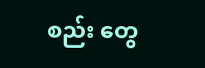စည်း တွေ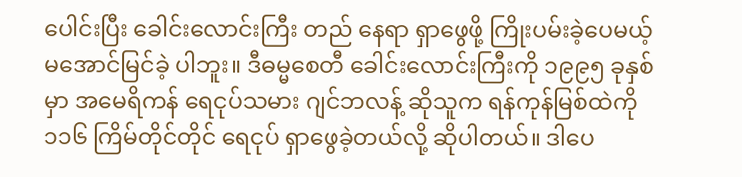ပေါင်းပြီး ခေါင်းလောင်းကြီး တည် နေရာ ရှာဖွေဖို့ ကြိုးပမ်းခဲ့ပေမယ့် မအောင်မြင်ခဲ့ ပါဘူး။ ဒီဓမ္မစေတီ ခေါင်းလောင်းကြီးကို ၁၉၉၅ ခုနှစ်မှာ အမေရိကန် ရေငုပ်သမား ဂျင်ဘလန့် ဆိုသူက ရန်ကုန်မြစ်ထဲကို ၁၁၆ ကြိမ်တိုင်တိုင် ရေငုပ် ရှာဖွေခဲ့တယ်လို့ ဆိုပါတယ်။ ဒါပေ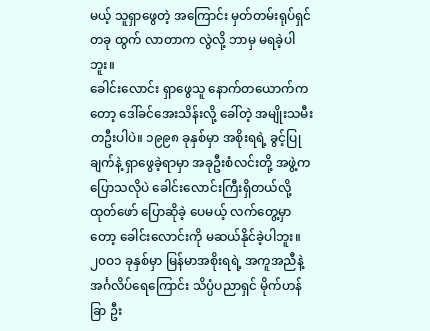မယ့် သူရှာဖွေတဲ့ အကြောင်း မှတ်တမ်းရုပ်ရှင်တခု ထွက် လာတာက လွဲလို့ ဘာမှ မရခဲ့ပါဘူး။
ခေါင်းလောင်း ရှာဖွေသူ နောက်တယောက်က တော့ ဒေါ်ခင်အေးသိန်းလို့ ခေါ်တဲ့ အမျိုးသမီး တဦးပါပဲ။ ၁၉၉၈ ခုနှစ်မှာ အစိုးရရဲ့ ခွင့်ပြုချက်နဲ့ ရှာဖွေခဲ့ရာမှာ အခုဦးစံလင်းတို့ အဖွဲ့ကပြောသလိုပဲ ခေါင်းလောင်းကြီးရှိတယ်လို့ ထုတ်ဖော် ပြောဆိုခဲ့ ပေမယ့် လက်တွေ့မှာတော့ ခေါင်းလောင်းကို မဆယ်နိုင်ခဲ့ပါဘူး။
၂၀ဝ၁ ခုနှစ်မှာ မြန်မာအစိုးရရဲ့ အကူအညီနဲ့ အင်္ဂလိပ်ရေကြောင်း သိပ္ပံပညာရှင် မိုက်ဟန်ခြာ ဦး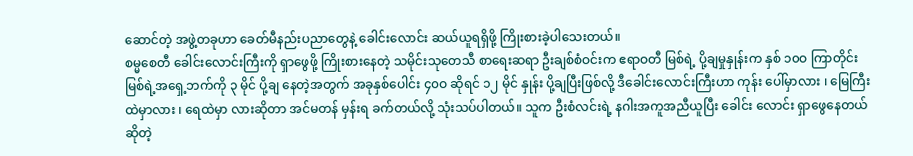ဆောင်တဲ့ အဖွဲ့တခုဟာ ခေတ်မီနည်းပညာတွေနဲ့ ခေါင်းလောင်း ဆယ်ယူရရှိဖို့ ကြိုးစားခဲ့ပါသေးတယ်။
စမ္မစေတီ ခေါင်းလောင်းကြီးကို ရှာဖွေဖို့ ကြိုးစားနေတဲ့ သမိုင်းသုတေသီ စာရေးဆရာ ဦးချစ်စံဝင်းက ဧရာဝတီ မြစ်ရဲ့ ပို့ချမှုနှုန်းက နှစ် ၁၀ဝ ကြာတိုင်း မြစ်ရဲ့အရှေ့ဘက်ကို ၃ မိုင် ပို့ချ နေတဲ့အတွက် အခုနှစ်ပေါင်း ၄၀ဝ ဆိုရင် ၁၂ မိုင် နှုန်း ပို့ချပြီးဖြစ်လို့ ဒီခေါင်းလောင်းကြီးဟာ ကုန်း ပေါ်မှာလား ၊ မြေကြီးထဲမှာလား ၊ ရေထဲမှာ လားဆိုတာ အင်မတန် မှန်းရ ခက်တယ်လို့ သုံးသပ်ပါတယ်။ သူက ဦးစံလင်းရဲ့ နဂါးအကူအညီယူပြီး ခေါင်း လောင်း ရှာဖွေနေတယ်ဆိုတဲ့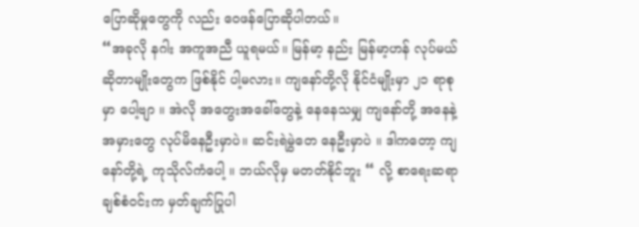ပြောဆိုမှုတွေကို လည်း ဝေဖန်ပြောဆိုပါတယ်။
“အခုလို နဂါး အကူအညီ ယူရမယ်။ မြန်မာ့ နည်း မြန်မာ့ဟန် လုပ်မယ်ဆိုတာမျိုးတွေက ဖြစ်နိုင် ပါ့မလား။ ကျနော်တို့လို နိုင်ငံမျိုးမှာ ၂၁ ရာစုမှာ ပေါ့ဗျာ ။ အဲလို အတွေးအခေါ်တွေနဲ့ နေနေသမျှ ကျနော်တို့ အနေနဲ့ အမှားတွေ လုပ်မိနေဦးမှာပဲ။ ဆင်းရဲမွဲတေ နေဦးမှာပဲ ။ ဒါကတော့ ကျနော်တို့ရဲ့ ကုသိုလ်ကံပေါ့ ။ ဘယ်လိုမှ မတတ်နိုင်ဘူး “ လို့ စာရေးဆရာ ချစ်စံဝင်းက မှတ်ချက်ပြုပါ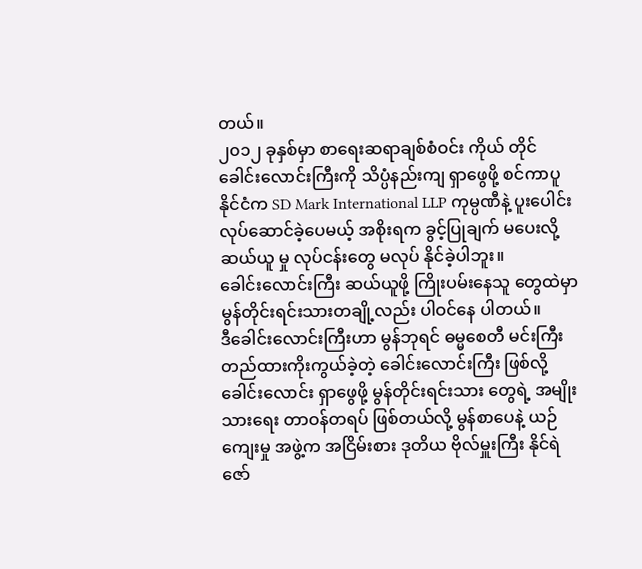တယ်။
၂၀၁၂ ခုနှစ်မှာ စာရေးဆရာချစ်စံဝင်း ကိုယ် တိုင် ခေါင်းလောင်းကြီးကို သိပ္ပံနည်းကျ ရှာဖွေဖို့ စင်ကာပူနိုင်ငံက SD Mark International LLP ကုမ္ပဏီနဲ့ ပူးပေါင်းလုပ်ဆောင်ခဲ့ပေမယ့် အစိုးရက ခွင့်ပြုချက် မပေးလို့ ဆယ်ယူ မှု လုပ်ငန်းတွေ မလုပ် နိုင်ခဲ့ပါဘူး။
ခေါင်းလောင်းကြီး ဆယ်ယူဖို့ ကြိုးပမ်းနေသူ တွေထဲမှာ မွန်တိုင်းရင်းသားတချို့လည်း ပါဝင်နေ ပါတယ်။
ဒီခေါင်းလောင်းကြီးဟာ မွန်ဘုရင် ဓမ္မစေတီ မင်းကြီး တည်ထားကိုးကွယ်ခဲ့တဲ့ ခေါင်းလောင်းကြီး ဖြစ်လို့ ခေါင်းလောင်း ရှာဖွေဖို့ မွန်တိုင်းရင်းသား တွေရဲ့ အမျိုးသားရေး တာဝန်တရပ် ဖြစ်တယ်လို့ မွန်စာပေနဲ့ ယဉ်ကျေးမှု အဖွဲ့က အငြိမ်းစား ဒုတိယ ဗိုလ်မှူးကြီး နိုင်ရဲဇော်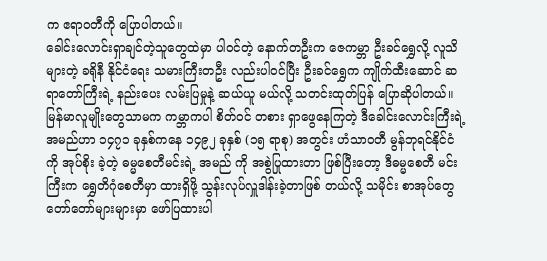က ဧရာဝတီကို ပြောပါတယ်။
ခေါင်းလောင်းရှာချင်တဲ့သူတွေထဲမှာ ပါဝင်တဲ့ နောက်တဦးက ဇေကမ္ဘာ ဦးခင်ရွှေလို့ လူသိများတဲ့ ခရိုနီ နိုင်ငံရေး သမားကြီးတဦး လည်းပါဝင်ပြီး ဦးခင်ရွှေက ကျိုက်ထီးဆောင် ဆရာတော်ကြီးရဲ့ နည်းပေး လမ်းပြမှုနဲ့ ဆယ်ယူ မယ်လို့ သတင်းထုတ်ပြန် ပြောဆိုပါတယ်။
မြန်မာလူမျိုးတွေသာမက ကမ္ဘာကပါ စိတ်ဝင် တစား ရှာဖွေနေကြတဲ့ ဒီခေါင်းလောင်းကြီးရဲ့ အမည်ဟာ ၁၄၇၁ ခုနှစ်ကနေ ၁၄၉၂ ခုနှစ် (၁၅ ရာစု) အတွင်း ဟံသာဝတီ မွန်ဘုရင်နိုင်ငံကို အုပ်စိုး ခဲ့တဲ့ ဓမ္မစေတီမင်းရဲ့ အမည် ကို အစွဲပြုထားတာ ဖြစ်ပြီးတော့ ဒီဓမ္မစေတီ မင်းကြီးက ရွှေတိဂုံစေတီမှာ ထားရှိဖို့ သွန်းလုပ်လှူဒါန်းခဲ့တာဖြစ် တယ်လို့ သမိုင်း စာအုပ်တွေ တော်တော်များများမှာ ဖော်ပြထားပါ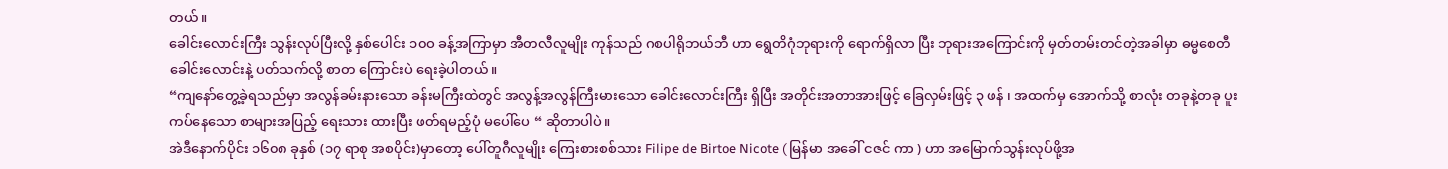တယ်။
ခေါင်းလောင်းကြီး သွန်းလုပ်ပြီးလို့ နှစ်ပေါင်း ၁၀ဝ ခန့်အကြာမှာ အီတလီလူမျိုး ကုန်သည် ဂစပါရိုဘယ်ဘီ ဟာ ရွေတိဂုံဘုရားကို ရောက်ရှိလာ ပြီး ဘုရားအကြောင်းကို မှတ်တမ်းတင်တဲ့အခါမှာ ဓမ္မစေတီ ခေါင်းလောင်းနဲ့ ပတ်သက်လို့ စာတ ကြောင်းပဲ ရေးခဲ့ပါတယ်။
“ကျနော်တွေ့ခဲ့ရသည်မှာ အလွန်ခမ်းနားသော ခန်းမကြီးထဲတွင် အလွန့်အလွန်ကြီးမားသော ခေါင်းလောင်းကြီး ရှိပြီး အတိုင်းအတာအားဖြင့် ခြေလှမ်းဖြင့် ၃ ဖန် ၊ အထက်မှ အောက်သို့ စာလုံး တခုနဲ့တခု ပူးကပ်နေသော စာများအပြည့် ရေးသား ထားပြီး ဖတ်ရမည့်ပုံ မပေါ်ပေ “ ဆိုတာပါပဲ။
အဲဒီနောက်ပိုင်း ၁၆၀၈ ခုနှစ် (၁၇ ရာစု အစပိုင်း)မှာတော့ ပေါ်တူဂီလူမျိုး ကြေးစားစစ်သား Filipe de Birtoe Nicote ( မြန်မာ အခေါ် ငဇင် ကာ ) ဟာ အမြောက်သွန်းလုပ်ဖို့အ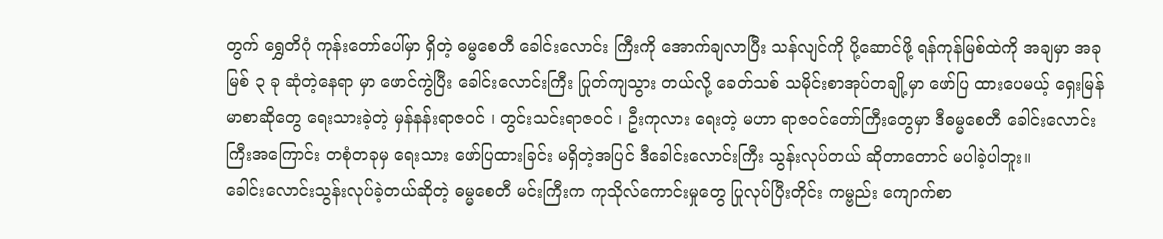တွက် ရွှေတိဂုံ ကုန်းတော်ပေါ်မှာ ရှိတဲ့ ဓမ္မစေတီ ခေါင်းလောင်း ကြီးကို အောက်ချလာပြီး သန်လျင်ကို ပို့ဆောင်ဖို့ ရန်ကုန်မြစ်ထဲကို အချမှာ အခုမြစ် ၃ ခု ဆုံတဲ့နေရာ မှာ ဖောင်ကွဲပြီး ခေါင်းလောင်းကြီး ပြုတ်ကျသွား တယ်လို့ ခေတ်သစ် သမိုင်းစာအုပ်တချို့မှာ ဖော်ပြ ထားပေမယ့် ရှေးမြန်မာစာဆိုတွေ ရေးသားခဲ့တဲ့ မှန်နန်းရာဇဝင် ၊ တွင်းသင်းရာဇဝင် ၊ ဦးကုလား ရေးတဲ့ မဟာ ရာဇဝင်တော်ကြီးတွေမှာ ဒီဓမ္မစေတီ ခေါင်းလောင်းကြီးအကြောင်း တစုံတခုမှ ရေးသား ဖော်ပြထားခြင်း မရှိတဲ့အပြင် ဒီခေါင်းလောင်းကြီး သွန်းလုပ်တယ် ဆိုတာတောင် မပါခဲ့ပါဘူး။
ခေါင်းလောင်းသွန်းလုပ်ခဲ့တယ်ဆိုတဲ့ ဓမ္မစေတီ မင်းကြီးက ကုသိုလ်ကောင်းမှုတွေ ပြုလုပ်ပြီးတိုင်း ကမ္ဗည်း ကျောက်စာ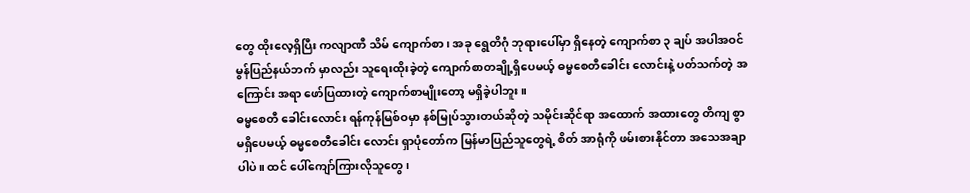တွေ ထိုးလေ့ရှိပြီး ကလျာဏီ သိမ် ကျောက်စာ၊ အခု ရွေတိဂုံ ဘုရားပေါ်မှာ ရှိနေတဲ့ ကျောက်စာ ၃ ချပ် အပါအဝင် မွန်ပြည်နယ်ဘက် မှာလည်း သူရေးထိုးခဲ့တဲ့ ကျောက်စာတချို့ရှိပေမယ့် ဓမ္မစေတီခေါင်း လောင်းနဲ့ ပတ်သက်တဲ့ အကြောင်း အရာ ဖော်ပြထားတဲ့ ကျောက်စာမျိုးတော့ မရှိခဲ့ပါဘူး။
ဓမ္မစေတီ ခေါင်းလောင်း ရန်ကုန်မြစ်ဝမှာ နစ်မြုပ်သွားတယ်ဆိုတဲ့ သမိုင်းဆိုင်ရာ အထောက် အထားတွေ တိကျ စွာ မရှိပေမယ့် ဓမ္မစေတီခေါင်း လောင်း ရှာပုံတော်က မြန်မာပြည်သူတွေရဲ့ စိတ် အာရုံကို ဖမ်းစားနိုင်တာ အသေအချာပါပဲ။ ထင် ပေါ်ကျော်ကြားလိုသူတွေ၊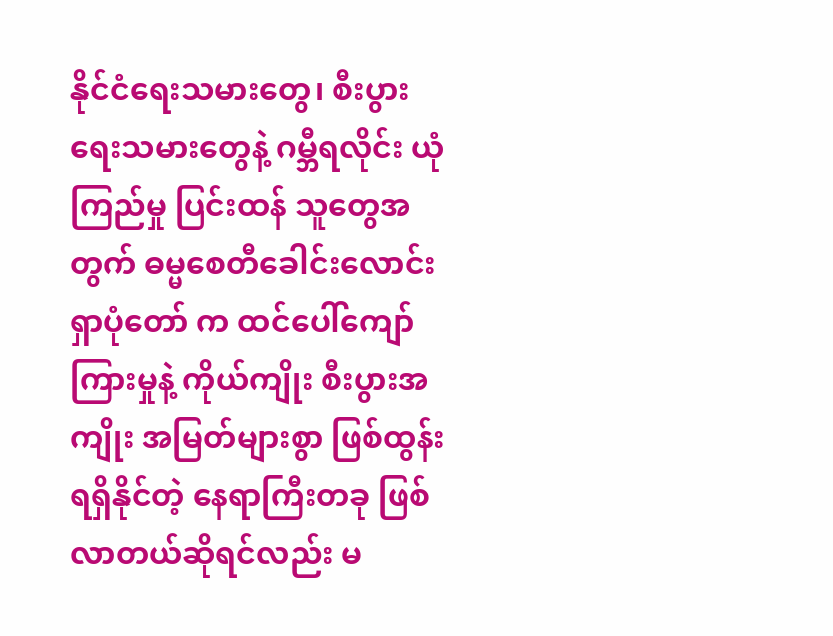နိုင်ငံရေးသမားတွေ၊ စီးပွား ရေးသမားတွေနဲ့ ဂမ္ဘီရလိုင်း ယုံကြည်မှု ပြင်းထန် သူတွေအတွက် ဓမ္မစေတီခေါင်းလောင်း ရှာပုံတော် က ထင်ပေါ်ကျော်ကြားမှုနဲ့ ကိုယ်ကျိုး စီးပွားအကျိုး အမြတ်များစွာ ဖြစ်ထွန်းရရှိနိုင်တဲ့ နေရာကြီးတခု ဖြစ်လာတယ်ဆိုရင်လည်း မ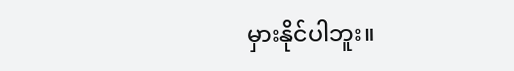မှားနိုင်ပါဘူး။